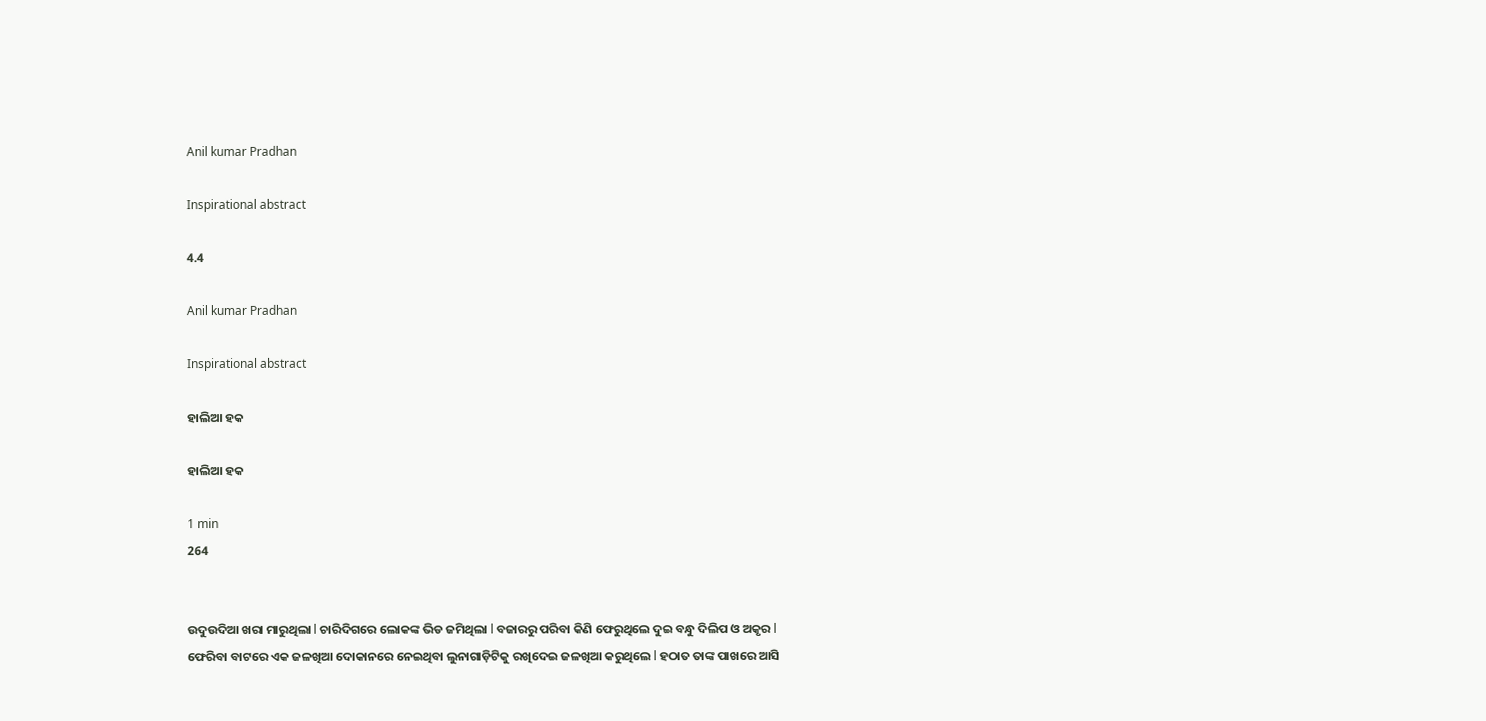Anil kumar Pradhan

Inspirational abstract

4.4

Anil kumar Pradhan

Inspirational abstract

ହାଲିଆ ହକ

ହାଲିଆ ହକ

1 min
264


ଉଦୁଉଦିଆ ଖରା ମାରୁଥିଲା l ଚାରିଦିଗରେ ଲୋକଙ୍କ ଭିଡ ଜମିଥିଲା l ବଜାରରୁ ପରିବା କିଣି ଫେରୁଥିଲେ ଦୁଇ ବନ୍ଧୁ ଦିଲିପ ଓ ଅକୃର l ଫେରିବା ବାଟରେ ଏକ ଜଳଖିଆ ଦୋକାନରେ ନେଇଥିବା ଲୁନାଗାଡ଼ିଟିକୁ ରଖିଦେଇ ଜଳଖିଆ କରୁଥିଲେ l ହଠାତ ତାଙ୍କ ପାଖରେ ଆସି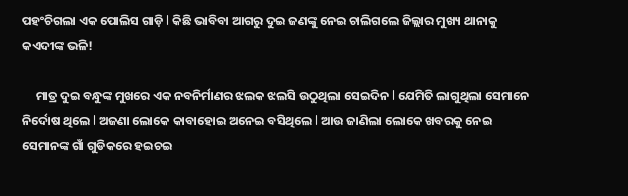ପହଂଚିଗଲା ଏକ ପୋଲିସ ଗାଡ଼ି l କିଛି ଭାବିବା ଆଗରୁ ଦୁଇ ଜଣଙ୍କୁ ନେଇ ଚାଲିଗଲେ ଜିଲ୍ଲାର ମୁଖ୍ୟ ଥାନାକୁ କଏଦୀଙ୍କ ଭଳି!

     ମାତ୍ର ଦୁଇ ବନ୍ଧୁଙ୍କ ମୁଖରେ ଏକ ନବନିର୍ମାଣର ଝଲକ ଝଲସି ଉଠୁଥିଲା ସେଇଦିନ l ଯେମିତି ଲାଗୁଥିଲା ସେମାନେ ନିର୍ଦୋଷ ଥିଲେ l ଅଜଣା ଲୋକେ କାବାହୋଇ ଅନେଇ ବସିଥିଲେ l ଆଉ ଜାଣିଲା ଲୋକେ ଖବରକୁ ନେଇ ସେମାନଙ୍କ ଗାଁ ଗୁଡିକରେ ହଇଚଇ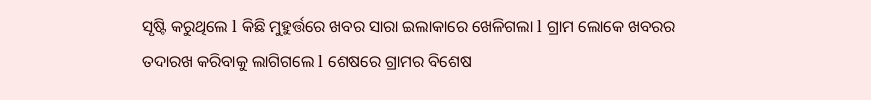ସୃଷ୍ଟି କରୁଥିଲେ l କିଛି ମୁହୁର୍ତ୍ତରେ ଖବର ସାରା ଇଲାକାରେ ଖେଳିଗଲା l ଗ୍ରାମ ଲୋକେ ଖବରର ତଦାରଖ କରିବାକୁ ଲାଗିଗଲେ l ଶେଷରେ ଗ୍ରାମର ବିଶେଷ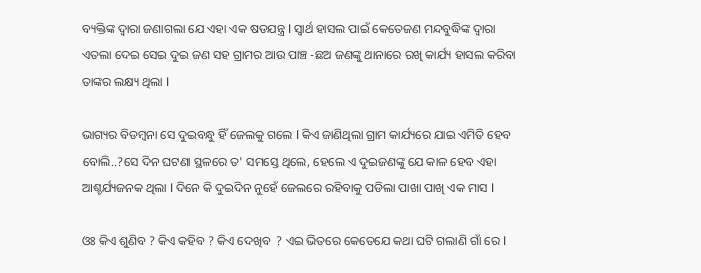ବ୍ୟକ୍ତିଙ୍କ ଦ୍ୱାରା ଜଣାଗଲା ଯେ ଏହା ଏକ ଷଡଯନ୍ତ୍ର l ସ୍ୱାର୍ଥ ହାସଲ ପାଇଁ କେତେଜଣ ମନ୍ଦବୁଦ୍ଧିଙ୍କ ଦ୍ୱାରା ଏତଲା ଦେଇ ସେଇ ଦୁଇ ଜଣ ସହ ଗ୍ରାମର ଆଉ ପାଞ୍ଚ -ଛଅ ଜଣଙ୍କୁ ଥାନାରେ ରଖି କାର୍ଯ୍ୟ ହାସଲ କରିବା ତାଙ୍କର ଲକ୍ଷ୍ୟ ଥିଲା l

ଭାଗ୍ୟର ବିଡମ୍ବନା ସେ ଦୁଇବନ୍ଧୁ ହିଁ ଜେଲକୁ ଗଲେ l କିଏ ଜାଣିଥିଲା ଗ୍ରାମ କାର୍ଯ୍ୟରେ ଯାଇ ଏମିତି ହେବ ବୋଲି..?ସେ ଦିନ ଘଟଣା ସ୍ଥଳରେ ତ' ସମସ୍ତେ ଥିଲେ, ହେଲେ ଏ ଦୁଇଜଣଙ୍କୁ ଯେ କାଳ ହେବ ଏହା ଆଶ୍ଚର୍ଯ୍ୟଜନକ ଥିଲା l ଦିନେ କି ଦୁଇଦିନ ନୁହେଁ ଜେଲରେ ରହିବାକୁ ପଡିଲା ପାଖା ପାଖି ଏକ ମାସ l

ଓଃ କିଏ ଶୁଣିବ ? କିଏ କହିବ ? କିଏ ଦେଖିବ  ? ଏଇ ଭିତରେ କେତେଯେ କଥା ଘଟି ଗଲାଣି ଗାଁ ରେ l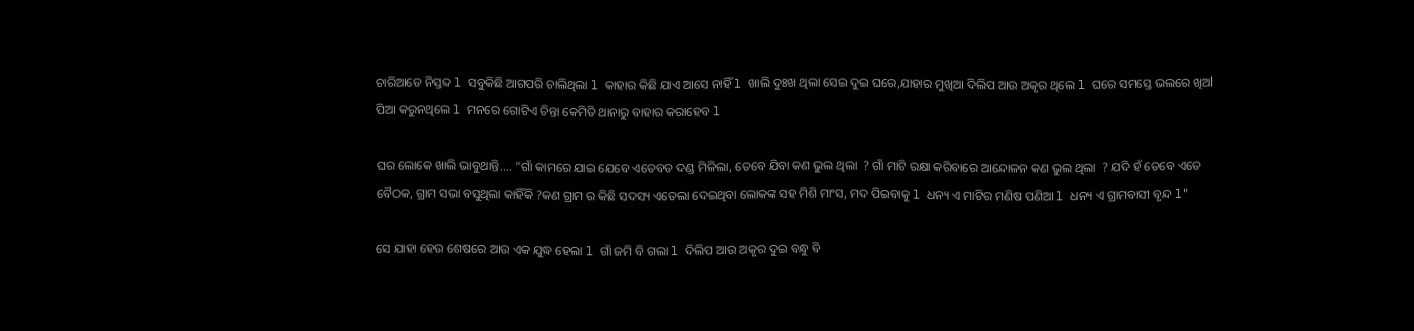ଚାରିଆଡେ ନିସ୍ତବ୍ଦ l ସବୁକିଛି ଆଗପରି ଚାଲିଥିଲା l କାହାର କିଛି ଯାଏ ଆସେ ନାହିଁ l ଖାଲି ଦୁଃଖ ଥିଲା ସେଇ ଦୁଇ ଘରେ,ଯାହାର ମୁଖିଆ ଦିଲିପ ଆଉ ଅକୃର ଥିଲେ l ଘରେ ସମସ୍ତେ ଭଲରେ ଖିଅl ପିଆ କରୁନଥିଲେ l ମନରେ ଗୋଟିଏ ଚିନ୍ତା କେମିତି ଥାନାରୁ ବାହାର କରାହେବ l

ଘର ଲୋକେ ଖାଲି ଭାବୁଥାନ୍ତି.... "ଗାଁ କାମରେ ଯାଇ ଯେବେ ଏତେବଡ ଦଣ୍ଡ ମିଳିଲା, ତେବେ ଯିବା କଣ ଭୁଲ ଥିଲା  ? ଗାଁ ମାଟି ରକ୍ଷା କରିବାରେ ଆନ୍ଦୋଳନ କଣ ଭୁଲ ଥିଲା  ? ଯଦି ହଁ ତେବେ ଏତେ ବୈଠକ, ଗ୍ରାମ ସଭା ବସୁଥିଲା କାହିଁକି ?କଣ ଗ୍ରାମ ର କିଛି ସଦସ୍ୟ ଏତେଲା ଦେଇଥିବା ଲୋକଙ୍କ ସହ ମିଶି ମାଂସ, ମଦ ପିଇବାକୁ l ଧନ୍ୟ ଏ ମାଟିର ମଣିଷ ପଣିଆ l ଧନ୍ୟ ଏ ଗ୍ରାମବାସୀ ବୃନ୍ଦ l"

ସେ ଯାହା ହେଉ ଶେଷରେ ଆଉ ଏକ ଯୁଦ୍ଧ ହେଲା l ଗାଁ ଜମି ବି ଗଲା l ଦିଲିପ ଆଉ ଅକୃର ଦୁଇ ବନ୍ଧୁ ବି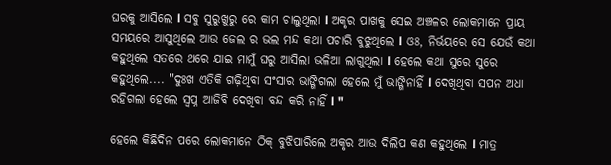ଘରକୁ ଆସିଲେ l ସବୁ ସୁରୁଖୁରୁ ରେ କାମ ଚାଲୁଥିଲା l ଅକୃର ପାଖକୁ ସେଇ ଅଞ୍ଚଳର ଲୋକମାନେ ପ୍ରାୟ ସମୟରେ ଆସୁଥିଲେ ଆଉ ଜେଲ ର ଭଲ ମନ୍ଦ କଥା ପଚାରି ବୁଝୁଥିଲେ l ଓଃ, ନିର୍ଭୟରେ ସେ ଯେଉଁ କଥା କହୁଥିଲେ ସତରେ ଥରେ ଯାଇ ମାମୁଁ ଘରୁ ଆସିଲା ଭଳିଆ ଲାଗୁଥିଲା l ହେଲେ କଥା ସୁରେ ସୁରେ କହୁଥିଲେ.... "ଦୁଃଖ ଏତିକି ଗଢ଼ିଥିବା ସଂସାର ଭାଙ୍ଗିଗଲା ହେଲେ ମୁଁ ଭାଙ୍ଗିନାହିଁ l ଦେଖିଥିବା ସପନ ଅଧା ରହିଗଲା ହେଲେ ସ୍ବପ୍ନ ଆଜିବି ଦେଖିବା ବନ୍ଦ କରି ନାହିଁ l "

ହେଲେ କିଛିଦିନ ପରେ ଲୋକମାନେ ଠିକ୍ ବୁଝିପାରିଲେ ଅକୃର ଆଉ ଦିଲିପ କଣ କହୁଥିଲେ l ମାତ୍ର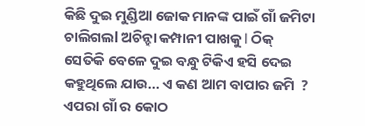କିଛି ଦୁଇ ମୁଣ୍ଡିଆ ଜୋକ ମାନଙ୍କ ପାଇଁ ଗାଁ ଜମିଟା ଚାଲିଗଲl ଅଚିନ୍ହା କମ୍ପାନୀ ପାଖକୁ l ଠିକ୍ ସେତିକି ବେଳେ ଦୁଇ ବନ୍ଧୁ ଟିକିଏ ହସି ଦେଇ କହୁଥିଲେ ଯାଉ... ଏ କଣ ଆମ ବାପାର ଜମି  ? ଏପରା ଗାଁ ର କୋଠ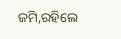ଜମି,ରହିଲେ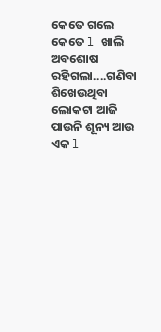କେତେ ଗଲେ କେତେ l ଖାଲି ଅବଶୋଷ ରହିଗଲା....ଗଣିବା ଶିଖେଉଥିବା ଲୋକଟା ଆଜି ପାଉନି ଶୂନ୍ୟ ଆଉ ଏକ l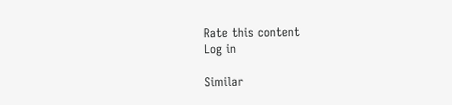Rate this content
Log in

Similar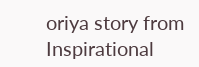oriya story from Inspirational